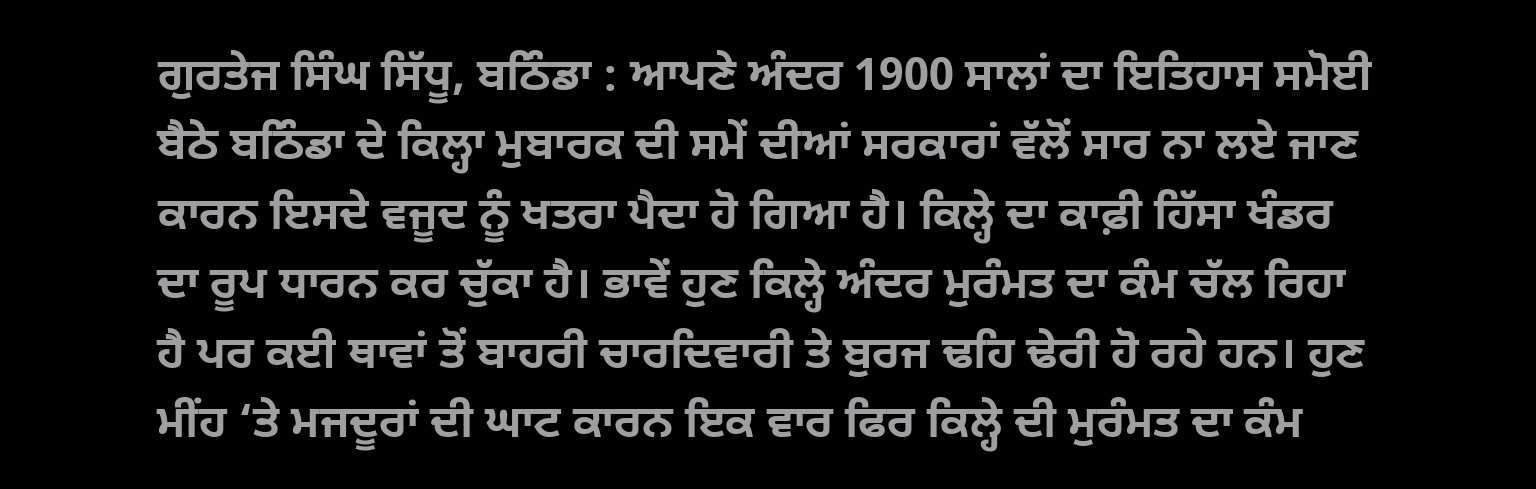ਗੁਰਤੇਜ ਸਿੰਘ ਸਿੱਧੂ, ਬਠਿੰਡਾ : ਆਪਣੇ ਅੰਦਰ 1900 ਸਾਲਾਂ ਦਾ ਇਤਿਹਾਸ ਸਮੋਈ ਬੈਠੇ ਬਠਿੰਡਾ ਦੇ ਕਿਲ੍ਹਾ ਮੁਬਾਰਕ ਦੀ ਸਮੇਂ ਦੀਆਂ ਸਰਕਾਰਾਂ ਵੱਲੋਂ ਸਾਰ ਨਾ ਲਏ ਜਾਣ ਕਾਰਨ ਇਸਦੇ ਵਜੂਦ ਨੂੰ ਖਤਰਾ ਪੈਦਾ ਹੋ ਗਿਆ ਹੈ। ਕਿਲ੍ਹੇ ਦਾ ਕਾਫ਼ੀ ਹਿੱਸਾ ਖੰਡਰ ਦਾ ਰੂਪ ਧਾਰਨ ਕਰ ਚੁੱਕਾ ਹੈ। ਭਾਵੇਂ ਹੁਣ ਕਿਲ੍ਹੇ ਅੰਦਰ ਮੁਰੰਮਤ ਦਾ ਕੰਮ ਚੱਲ ਰਿਹਾ ਹੈ ਪਰ ਕਈ ਥਾਵਾਂ ਤੋਂ ਬਾਹਰੀ ਚਾਰਦਿਵਾਰੀ ਤੇ ਬੁਰਜ ਢਹਿ ਢੇਰੀ ਹੋ ਰਹੇ ਹਨ। ਹੁਣ ਮੀਂਹ ‘ਤੇ ਮਜਦੂਰਾਂ ਦੀ ਘਾਟ ਕਾਰਨ ਇਕ ਵਾਰ ਫਿਰ ਕਿਲ੍ਹੇ ਦੀ ਮੁਰੰਮਤ ਦਾ ਕੰਮ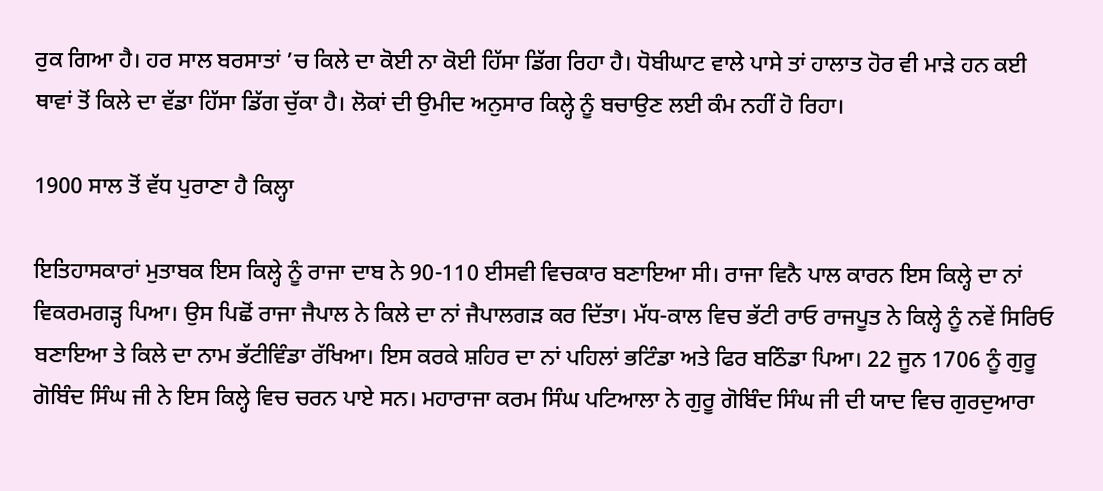ਰੁਕ ਗਿਆ ਹੈ। ਹਰ ਸਾਲ ਬਰਸਾਤਾਂ ’ਚ ਕਿਲੇ ਦਾ ਕੋਈ ਨਾ ਕੋਈ ਹਿੱਸਾ ਡਿੱਗ ਰਿਹਾ ਹੈ। ਧੋਬੀਘਾਟ ਵਾਲੇ ਪਾਸੇ ਤਾਂ ਹਾਲਾਤ ਹੋਰ ਵੀ ਮਾੜੇ ਹਨ ਕਈ ਥਾਵਾਂ ਤੋਂ ਕਿਲੇ ਦਾ ਵੱਡਾ ਹਿੱਸਾ ਡਿੱਗ ਚੁੱਕਾ ਹੈ। ਲੋਕਾਂ ਦੀ ਉਮੀਦ ਅਨੁਸਾਰ ਕਿਲ੍ਹੇ ਨੂੰ ਬਚਾਉਣ ਲਈ ਕੰਮ ਨਹੀਂ ਹੋ ਰਿਹਾ।

1900 ਸਾਲ ਤੋਂ ਵੱਧ ਪੁਰਾਣਾ ਹੈ ਕਿਲ੍ਹਾ

ਇਤਿਹਾਸਕਾਰਾਂ ਮੁਤਾਬਕ ਇਸ ਕਿਲ੍ਹੇ ਨੂੰ ਰਾਜਾ ਦਾਬ ਨੇ 90-110 ਈਸਵੀ ਵਿਚਕਾਰ ਬਣਾਇਆ ਸੀ। ਰਾਜਾ ਵਿਨੈ ਪਾਲ ਕਾਰਨ ਇਸ ਕਿਲ੍ਹੇ ਦਾ ਨਾਂ ਵਿਕਰਮਗੜ੍ਹ ਪਿਆ। ਉਸ ਪਿਛੋਂ ਰਾਜਾ ਜੈਪਾਲ ਨੇ ਕਿਲੇ ਦਾ ਨਾਂ ਜੈਪਾਲਗੜ ਕਰ ਦਿੱਤਾ। ਮੱਧ-ਕਾਲ ਵਿਚ ਭੱਟੀ ਰਾਓ ਰਾਜਪੂਤ ਨੇ ਕਿਲ੍ਹੇ ਨੂੰ ਨਵੇਂ ਸਿਰਿਓ ਬਣਾਇਆ ਤੇ ਕਿਲੇ ਦਾ ਨਾਮ ਭੱਟੀਵਿੰਡਾ ਰੱਖਿਆ। ਇਸ ਕਰਕੇ ਸ਼ਹਿਰ ਦਾ ਨਾਂ ਪਹਿਲਾਂ ਭਟਿੰਡਾ ਅਤੇ ਫਿਰ ਬਠਿੰਡਾ ਪਿਆ। 22 ਜੂਨ 1706 ਨੂੰ ਗੁਰੂ ਗੋਬਿੰਦ ਸਿੰਘ ਜੀ ਨੇ ਇਸ ਕਿਲ੍ਹੇ ਵਿਚ ਚਰਨ ਪਾਏ ਸਨ। ਮਹਾਰਾਜਾ ਕਰਮ ਸਿੰਘ ਪਟਿਆਲਾ ਨੇ ਗੁਰੂ ਗੋਬਿੰਦ ਸਿੰਘ ਜੀ ਦੀ ਯਾਦ ਵਿਚ ਗੁਰਦੁਆਰਾ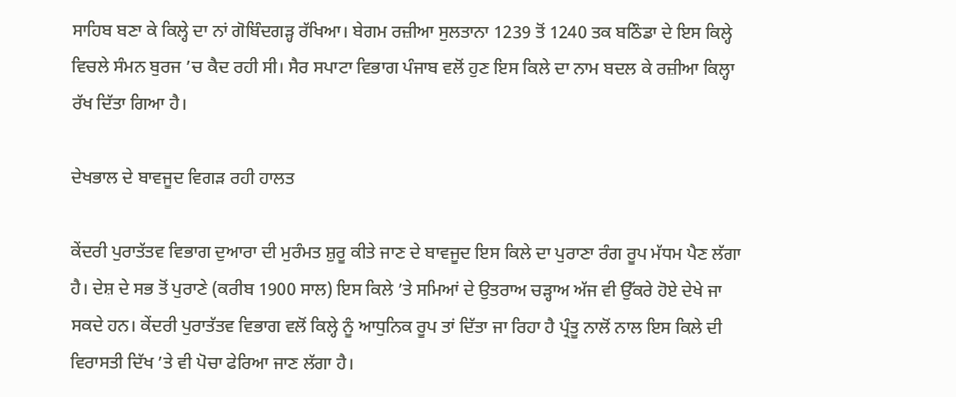ਸਾਹਿਬ ਬਣਾ ਕੇ ਕਿਲ੍ਹੇ ਦਾ ਨਾਂ ਗੋਬਿੰਦਗੜ੍ਹ ਰੱਖਿਆ। ਬੇਗਮ ਰਜ਼ੀਆ ਸੁਲਤਾਨਾ 1239 ਤੋਂ 1240 ਤਕ ਬਠਿੰਡਾ ਦੇ ਇਸ ਕਿਲ੍ਹੇ ਵਿਚਲੇ ਸੰਮਨ ਬੁਰਜ ’ਚ ਕੈਦ ਰਹੀ ਸੀ। ਸੈਰ ਸਪਾਟਾ ਵਿਭਾਗ ਪੰਜਾਬ ਵਲੋਂ ਹੁਣ ਇਸ ਕਿਲੇ ਦਾ ਨਾਮ ਬਦਲ ਕੇ ਰਜ਼ੀਆ ਕਿਲ੍ਹਾ ਰੱਖ ਦਿੱਤਾ ਗਿਆ ਹੈ।

ਦੇਖਭਾਲ ਦੇ ਬਾਵਜੂਦ ਵਿਗੜ ਰਹੀ ਹਾਲਤ

ਕੇਂਦਰੀ ਪੁਰਾਤੱਤਵ ਵਿਭਾਗ ਦੁਆਰਾ ਦੀ ਮੁਰੰਮਤ ਸ਼ੁਰੂ ਕੀਤੇ ਜਾਣ ਦੇ ਬਾਵਜੂਦ ਇਸ ਕਿਲੇ ਦਾ ਪੁਰਾਣਾ ਰੰਗ ਰੂਪ ਮੱਧਮ ਪੈਣ ਲੱਗਾ ਹੈ। ਦੇਸ਼ ਦੇ ਸਭ ਤੋਂ ਪੁਰਾਣੇ (ਕਰੀਬ 1900 ਸਾਲ) ਇਸ ਕਿਲੇ ’ਤੇ ਸਮਿਆਂ ਦੇ ਉਤਰਾਅ ਚੜ੍ਹਾਅ ਅੱਜ ਵੀ ਉੱਕਰੇ ਹੋਏ ਦੇਖੇ ਜਾ ਸਕਦੇ ਹਨ। ਕੇਂਦਰੀ ਪੁਰਾਤੱਤਵ ਵਿਭਾਗ ਵਲੋਂ ਕਿਲ੍ਹੇ ਨੂੰ ਆਧੁਨਿਕ ਰੂਪ ਤਾਂ ਦਿੱਤਾ ਜਾ ਰਿਹਾ ਹੈ ਪ੍ਰੰਤੂ ਨਾਲੋਂ ਨਾਲ ਇਸ ਕਿਲੇ ਦੀ ਵਿਰਾਸਤੀ ਦਿੱਖ ’ਤੇ ਵੀ ਪੋਚਾ ਫੇਰਿਆ ਜਾਣ ਲੱਗਾ ਹੈ।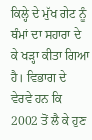ਕਿਲ੍ਹੇ ਦੇ ਮੁੱਖ ਗੇਟ ਨੂੰ ਥੰਮਾਂ ਦਾ ਸਹਾਰਾ ਦੇ ਕੇ ਖੜ੍ਹਾ ਕੀਤਾ ਗਿਆ ਹੈ। ਵਿਭਾਗ ਦੇ ਵੇਰਵੇ ਹਨ ਕਿ 2002 ਤੋਂ ਲੈ ਕੇ ਹੁਣ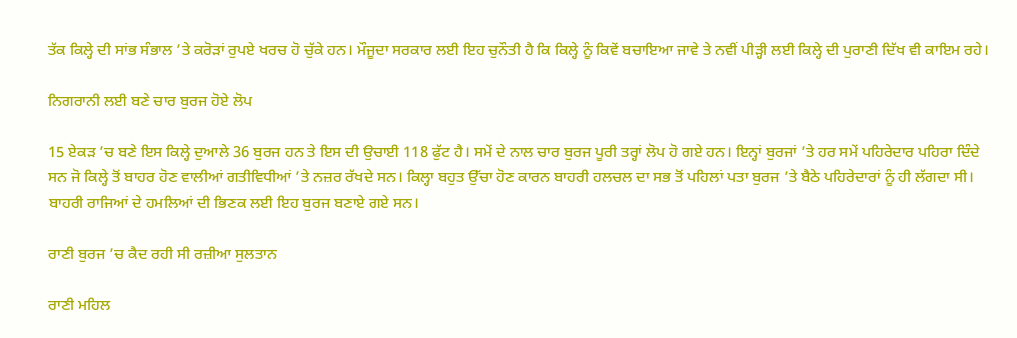ਤੱਕ ਕਿਲ੍ਹੇ ਦੀ ਸਾਂਭ ਸੰਭਾਲ ’ਤੇ ਕਰੋੜਾਂ ਰੁਪਏ ਖਰਚ ਹੋ ਚੁੱਕੇ ਹਨ। ਮੌਜੂਦਾ ਸਰਕਾਰ ਲਈ ਇਹ ਚੁਨੌਤੀ ਹੈ ਕਿ ਕਿਲ੍ਹੇ ਨੂੰ ਕਿਵੇਂ ਬਚਾਇਆ ਜਾਵੇ ਤੇ ਨਵੀਂ ਪੀੜ੍ਹੀ ਲਈ ਕਿਲ੍ਹੇ ਦੀ ਪੁਰਾਣੀ ਦਿੱਖ ਵੀ ਕਾਇਮ ਰਹੇ।

ਨਿਗਰਾਨੀ ਲਈ ਬਣੇ ਚਾਰ ਬੁਰਜ ਹੋਏ ਲੋਪ

15 ਏਕੜ ’ਚ ਬਣੇ ਇਸ ਕਿਲ੍ਹੇ ਦੁਆਲੇ 36 ਬੁਰਜ ਹਨ ਤੇ ਇਸ ਦੀ ਉਚਾਈ 118 ਫੁੱਟ ਹੈ। ਸਮੇਂ ਦੇ ਨਾਲ ਚਾਰ ਬੁਰਜ ਪੂਰੀ ਤਰ੍ਹਾਂ ਲੋਪ ਹੋ ਗਏ ਹਨ। ਇਨ੍ਹਾਂ ਬੁਰਜਾਂ ’ਤੇ ਹਰ ਸਮੇਂ ਪਹਿਰੇਦਾਰ ਪਹਿਰਾ ਦਿੰਦੇ ਸਨ ਜੋ ਕਿਲ੍ਹੇ ਤੋਂ ਬਾਹਰ ਹੋਣ ਵਾਲੀਆਂ ਗਤੀਵਿਧੀਆਂ ’ਤੇ ਨਜ਼ਰ ਰੱਖਦੇ ਸਨ। ਕਿਲ੍ਹਾ ਬਹੁਤ ਉੱਚਾ ਹੋਣ ਕਾਰਨ ਬਾਹਰੀ ਹਲਚਲ ਦਾ ਸਭ ਤੋਂ ਪਹਿਲਾਂ ਪਤਾ ਬੁਰਜ ’ਤੇ ਬੈਠੇ ਪਹਿਰੇਦਾਰਾਂ ਨੂੰ ਹੀ ਲੱਗਦਾ ਸੀ। ਬਾਹਰੀ ਰਾਜਿਆਂ ਦੇ ਹਮਲਿਆਂ ਦੀ ਭਿਣਕ ਲਈ ਇਹ ਬੁਰਜ ਬਣਾਏ ਗਏ ਸਨ।

ਰਾਣੀ ਬੁਰਜ ’ਚ ਕੈਦ ਰਹੀ ਸੀ ਰਜ਼ੀਆ ਸੁਲਤਾਨ

ਰਾਣੀ ਮਹਿਲ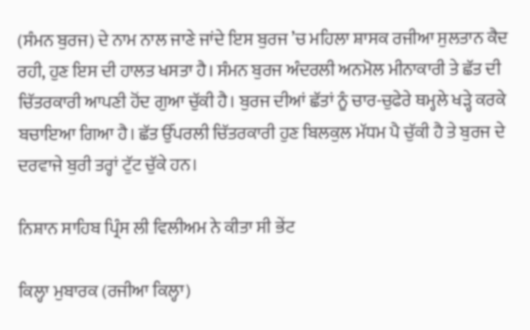(ਸੰਮਨ ਬੁਰਜ) ਦੇ ਨਾਮ ਨਾਲ ਜਾਣੇ ਜਾਂਦੇ ਇਸ ਬੁਰਜ ’ਚ ਮਹਿਲਾ ਸ਼ਾਸਕ ਰਜੀਆ ਸੁਲਤਾਨ ਕੈਦ ਰਹੀ, ਹੁਣ ਇਸ ਦੀ ਹਾਲਤ ਖਸਤਾ ਹੈ। ਸੰਮਨ ਬੁਰਜ ਅੰਦਰਲੀ ਅਨਮੋਲ ਮੀਨਾਕਾਰੀ ਤੇ ਛੱਤ ਦੀ ਚਿੱਤਰਕਾਰੀ ਆਪਣੀ ਹੋਂਦ ਗੁਆ ਚੁੱਕੀ ਹੈ। ਬੁਰਜ ਦੀਆਂ ਛੱਤਾਂ ਨੂੰ ਚਾਰ-ਚੁਫੇਰੇ ਥਮ੍ਹਲੇ ਖੜ੍ਹੇ ਕਰਕੇ ਬਚਾਇਆ ਗਿਆ ਹੈ। ਛੱਤ ਉੱਪਰਲੀ ਚਿੱਤਰਕਾਰੀ ਹੁਣ ਬਿਲਕੁਲ ਮੱਧਮ ਪੈ ਚੁੱਕੀ ਹੈ ਤੇ ਬੁਰਜ ਦੇ ਦਰਵਾਜੇ ਬੁਰੀ ਤਰ੍ਹਾਂ ਟੁੱਟ ਚੁੱਕੇ ਹਨ।

ਨਿਸ਼ਾਨ ਸਾਹਿਬ ਪ੍ਰਿੰਸ ਲੀ ਵਿਲੀਅਮ ਨੇ ਕੀਤਾ ਸੀ ਭੇਂਟ

ਕਿਲ੍ਹਾ ਮੁਬਾਰਕ (ਰਜੀਆ ਕਿਲ੍ਹਾ)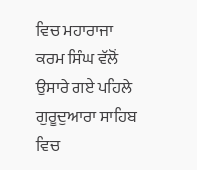ਵਿਚ ਮਹਾਰਾਜਾ ਕਰਮ ਸਿੰਘ ਵੱਲੋਂ ਉਸਾਰੇ ਗਏ ਪਹਿਲੇ ਗੁਰੂਦੁਆਰਾ ਸਾਹਿਬ ਵਿਚ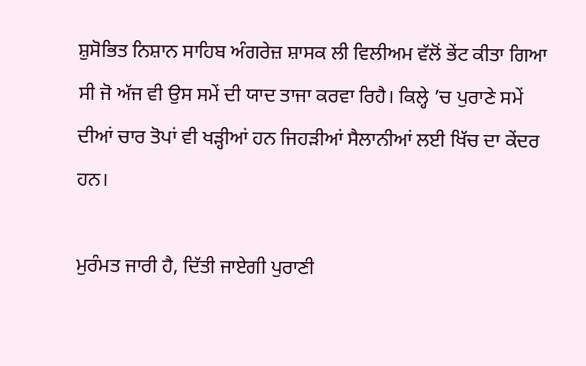ਸ਼ੁਸੋਭਿਤ ਨਿਸ਼ਾਨ ਸਾਹਿਬ ਅੰਗਰੇਜ਼ ਸ਼ਾਸਕ ਲੀ ਵਿਲੀਅਮ ਵੱਲੋਂ ਭੇਂਟ ਕੀਤਾ ਗਿਆ ਸੀ ਜੋ ਅੱਜ ਵੀ ਉਸ ਸਮੇਂ ਦੀ ਯਾਦ ਤਾਜਾ ਕਰਵਾ ਰਿਹੈ। ਕਿਲ੍ਹੇ ’ਚ ਪੁਰਾਣੇ ਸਮੇਂ ਦੀਆਂ ਚਾਰ ਤੋਪਾਂ ਵੀ ਖੜ੍ਹੀਆਂ ਹਨ ਜਿਹੜੀਆਂ ਸੈਲਾਨੀਆਂ ਲਈ ਖਿੱਚ ਦਾ ਕੇਂਦਰ ਹਨ।

ਮੁਰੰਮਤ ਜਾਰੀ ਹੈ, ਦਿੱਤੀ ਜਾਏਗੀ ਪੁਰਾਣੀ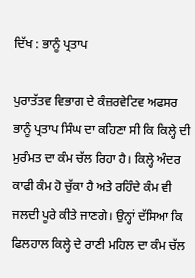ਦਿੱਖ : ਭਾਨੂੰ ਪ੍ਰਤਾਪ

ਪੁਰਾਤੱਤਵ ਵਿਭਾਗ ਦੇ ਕੰਜ਼ਰਵੇਟਿਵ ਅਫਸਰ ਭਾਨੂੰ ਪ੍ਰਤਾਪ ਸਿੰਘ ਦਾ ਕਹਿਣਾ ਸੀ ਕਿ ਕਿਲ੍ਹੇ ਦੀ ਮੁਰੰਮਤ ਦਾ ਕੰਮ ਚੱਲ ਰਿਹਾ ਹੈ। ਕਿਲ੍ਹੇ ਅੰਦਰ ਕਾਫੀ ਕੰਮ ਹੋ ਚੁੱਕਾ ਹੈ ਅਤੇ ਰਹਿੰਦੇ ਕੰਮ ਵੀ ਜਲਦੀ ਪੂਰੇ ਕੀਤੇ ਜਾਣਗੇ। ਉਨ੍ਹਾਂ ਦੱਸਿਆ ਕਿ ਫਿਲਹਾਲ ਕਿਲ੍ਹੇ ਦੇ ਰਾਣੀ ਮਹਿਲ ਦਾ ਕੰਮ ਚੱਲ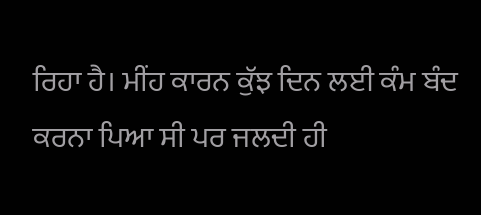ਰਿਹਾ ਹੈ। ਮੀਂਹ ਕਾਰਨ ਕੁੱਝ ਦਿਨ ਲਈ ਕੰਮ ਬੰਦ ਕਰਨਾ ਪਿਆ ਸੀ ਪਰ ਜਲਦੀ ਹੀ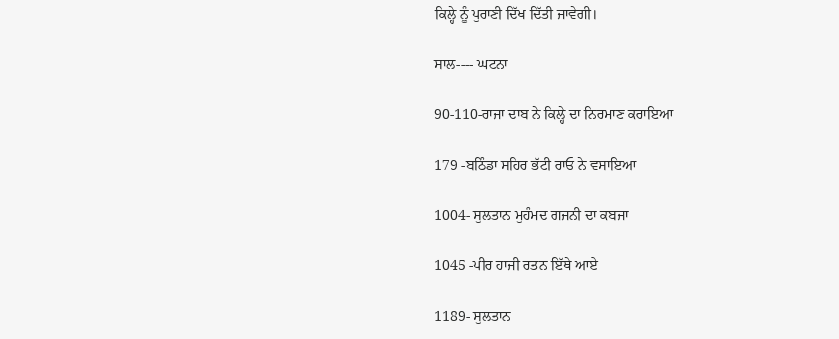ਕਿਲ੍ਹੇ ਨੂੰ ਪੁਰਾਣੀ ਦਿੱਖ ਦਿੱਤੀ ਜਾਵੇਗੀ।

ਸਾਲ---- ਘਟਨਾ

90-110-ਰਾਜਾ ਦਾਬ ਨੇ ਕਿਲ੍ਹੇ ਦਾ ਨਿਰਮਾਣ ਕਰਾਇਆ

179 -ਬਠਿੰਡਾ ਸਹਿਰ ਭੱਟੀ ਰਾਓ ਨੇ ਵਸਾਇਆ

1004- ਸੁਲਤਾਨ ਮੁਹੰਮਦ ਗਜਨੀ ਦਾ ਕਬਜਾ

1045 -ਪੀਰ ਹਾਜੀ ਰਤਨ ਇੱਥੇ ਆਏ

1189- ਸੁਲਤਾਨ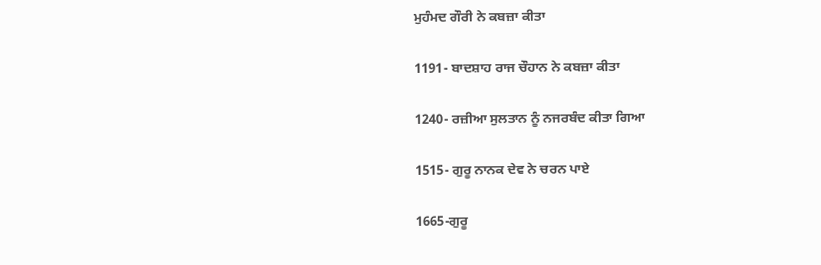ਮੁਹੰਮਦ ਗੌਰੀ ਨੇ ਕਬਜ਼ਾ ਕੀਤਾ

1191- ਬਾਦਸ਼ਾਹ ਰਾਜ ਚੌਹਾਨ ਨੇ ਕਬਜ਼ਾ ਕੀਤਾ

1240- ਰਜ਼ੀਆ ਸੁਲਤਾਨ ਨੂੰ ਨਜਰਬੰਦ ਕੀਤਾ ਗਿਆ

1515- ਗੁਰੂ ਨਾਨਕ ਦੇਵ ਨੇ ਚਰਨ ਪਾਏ

1665-ਗੁਰੂ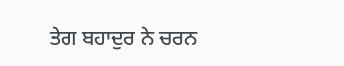ਤੇਗ ਬਹਾਦੁਰ ਨੇ ਚਰਨ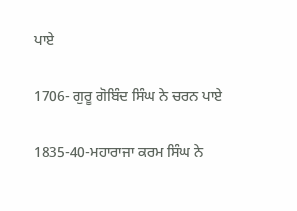ਪਾਏ

1706- ਗੁਰੂ ਗੋਬਿੰਦ ਸਿੰਘ ਨੇ ਚਰਨ ਪਾਏ

1835-40-ਮਹਾਰਾਜਾ ਕਰਮ ਸਿੰਘ ਨੇ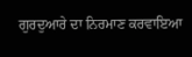ਗੁਰਦੁਆਰੇ ਦਾ ਨਿਰਮਾਣ ਕਰਵਾਇਆ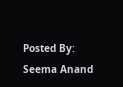Posted By: Seema Anand